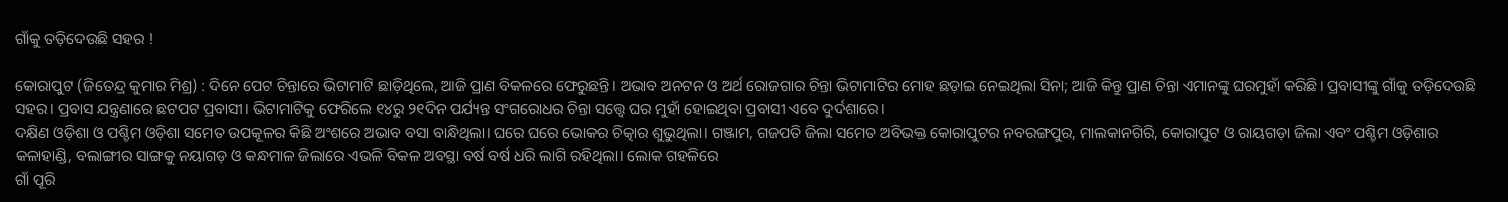ଗାଁକୁ ତଡ଼ିଦେଉଛି ସହର !

କୋରାପୁଟ (ଜିତେନ୍ଦ୍ର କୁମାର ମିଶ୍ର) : ଦିନେ ପେଟ ଚିନ୍ତାରେ ଭିଟାମାଟି ଛାଡ଼ିଥିଲେ, ଆଜି ପ୍ରାଣ ବିକଳରେ ଫେରୁଛନ୍ତି। ଅଭାବ ଅନଟନ ଓ ଅର୍ଥ ରୋଜଗାର ଚିନ୍ତା ଭିଟାମାଟିର ମୋହ ଛଡ଼ାଇ ନେଇଥିଲା ସିନା; ଆଜି କିନ୍ତୁ ପ୍ରାଣ ଚିନ୍ତା ଏମାନଙ୍କୁ ଘରମୁହାଁ କରିଛି। ପ୍ରବାସୀଙ୍କୁ ଗାଁକୁ ତଡ଼ିଦେଉଛି ସହର। ପ୍ରବାସ ଯନ୍ତ୍ରଣାରେ ଛଟପଟ ପ୍ରବାସୀ। ଭିଟାମାଟିକୁ ଫେରିଲେ ୧୪ରୁ ୨୧ଦିନ ପର୍ଯ୍ୟନ୍ତ ସଂଗରୋଧର ଚିନ୍ତା ସତ୍ତ୍ବେ ଘର ମୁହାଁ ହୋଇଥିବା ପ୍ରବାସୀ ଏବେ ଦୁର୍ଦଶାରେ।
ଦକ୍ଷିଣ ଓଡ଼ିଶା ଓ ପଶ୍ଚିମ ଓଡ଼ିଶା ସମେତ ଉପକୂଳର କିଛି ଅଂଶରେ ଅଭାବ ବସା ବାନ୍ଧିଥିଲା। ଘରେ ଘରେ ଭୋକର ଚିତ୍କାର ଶୁଭୁଥିଲା। ଗଞ୍ଜାମ, ଗଜପତି ଜିଲା ସମେତ ଅବିଭକ୍ତ କୋରାପୁଟର ନବରଙ୍ଗପୁର, ମାଲକାନଗିରି, କୋରାପୁଟ ଓ ରାୟଗଡ଼ା ଜିଲା ଏବଂ ପଶ୍ଚିମ ଓଡ଼ିଶାର କଳାହାଣ୍ଡି, ବଲାଙ୍ଗୀର ସାଙ୍ଗକୁ ନୟାଗଡ଼ ଓ କନ୍ଧମାଳ ଜିଲାରେ ଏଭଳି ବିକଳ ଅବସ୍ଥା ବର୍ଷ ବର୍ଷ ଧରି ଲାଗି ରହିଥିଲା। ଲୋକ ଗହଳିରେ
ଗାଁ ପୂରି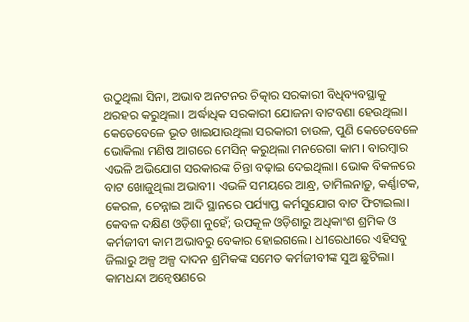ଉଠୁଥିଲା ସିନା, ଅଭାବ ଅନଟନର ଚିତ୍କାର ସରକାରୀ ବିଧିବ୍ୟବସ୍ଥାକୁ ଥରହର କରୁଥିଲା। ଅର୍ଦ୍ଧାଧିକ ସରକାରୀ ଯୋଜନା ବାଟବଣା ହେଉଥିଲା। କେତେବେଳେ ଭୂତ ଖାଇଯାଉଥିଲା ସରକାରୀ ଚାଉଳ, ପୁଣି କେତେବେଳେ ଭୋକିଲା ମଣିଷ ଆଗରେ ମେସିନ୍‍ କରୁଥ୍‌ଲା ମନରେଗା କାମ। ବାରମ୍ବାର ଏଭଳି ଅଭିଯୋଗ ସରକାରଙ୍କ ଚିନ୍ତା ବଢ଼ାଇ ଦେଇଥିଲା। ଭୋକ ବିକଳରେ ବାଟ ଖୋଜୁଥିଲା ଅଭାବୀ। ଏଭଳି ସମୟରେ ଆନ୍ଧ୍ର, ତାମିଲନାଡ଼ୁ, କର୍ଣ୍ଣାଟକ, କେରଳ, ଚେନ୍ନାଇ ଆଦି ସ୍ଥାନରେ ପର୍ଯ୍ୟାପ୍ତ କର୍ମସୁଯୋଗ ବାଟ ଫିଟାଇଲା। କେବଳ ଦକ୍ଷିଣ ଓଡ଼ିଶା ନୁହେଁ; ଉପକୂଳ ଓଡ଼ିଶାରୁ ଅଧିକାଂଶ ଶ୍ରମିକ ଓ କର୍ମଜୀବୀ କାମ ଅଭାବରୁ ବେକାର ହୋଇଗଲେ। ଧୀରେଧୀରେ ଏହିସବୁ ଜିଲାରୁ ଅଳ୍ପ ଅଳ୍ପ ଦାଦନ ଶ୍ରମିକଙ୍କ ସମେତ କର୍ମଜୀବୀଙ୍କ ସୁଅ ଛୁଟିଲା। କାମଧନ୍ଦା ଅନ୍ୱେଷଣରେ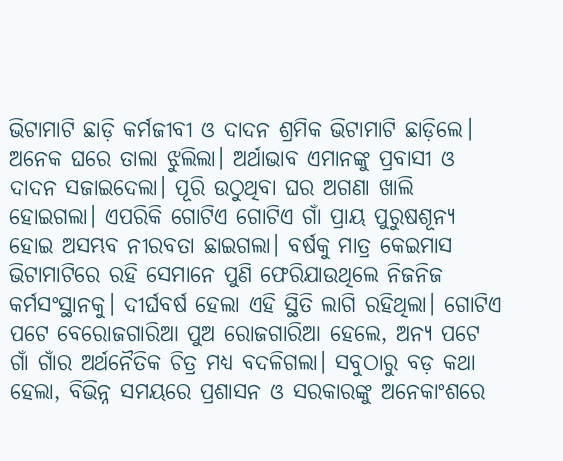ଭିଟାମାଟି ଛାଡ଼ି କର୍ମଜୀବୀ ଓ ଦାଦନ ଶ୍ରମିକ ଭିଟାମାଟି ଛାଡ଼ିଲେ। ଅନେକ ଘରେ ତାଲା ଝୁଲିଲା। ଅର୍ଥାଭାବ ଏମାନଙ୍କୁ ପ୍ରବାସୀ ଓ ଦାଦନ ସଜାଇଦେଲା। ପୂରି ଉଠୁଥିବା ଘର ଅଗଣା ଖାଲି ହୋଇଗଲା। ଏପରିକି ଗୋଟିଏ ଗୋଟିଏ ଗାଁ ପ୍ରାୟ ପୁରୁଷଶୂନ୍ୟ ହୋଇ ଅସମ୍ଭବ ନୀରବତା ଛାଇଗଲା। ବର୍ଷକୁ ମାତ୍ର କେଇମାସ ଭିଟାମାଟିରେ ରହି ସେମାନେ ପୁଣି ଫେରିଯାଉଥିଲେ ନିଜନିଜ କର୍ମସଂସ୍ଥାନକୁ। ଦୀର୍ଘବର୍ଷ ହେଲା ଏହି ସ୍ଥିତି ଲାଗି ରହିଥିଲା। ଗୋଟିଏ ପଟେ ବେରୋଜଗାରିଆ ପୁଅ ରୋଜଗାରିଆ ହେଲେ, ଅନ୍ୟ ପଟେ ଗାଁ ଗାଁର ଅର୍ଥନୈତିକ ଚିତ୍ର ମଧ୍ୟ ବଦଳିଗଲା। ସବୁଠାରୁ ବଡ଼ କଥା ହେଲା, ବିଭିନ୍ନ ସମୟରେ ପ୍ରଶାସନ ଓ ସରକାରଙ୍କୁ ଅନେକାଂଶରେ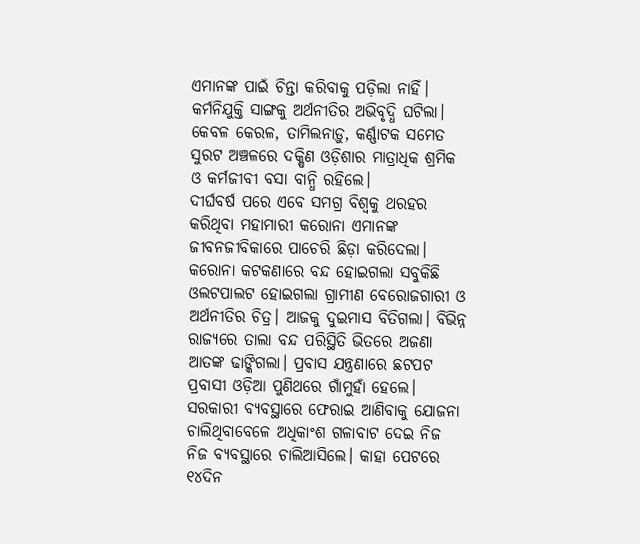ଏମାନଙ୍କ ପାଇଁ ଚିନ୍ତା କରିବାକୁ ପଡ଼ିଲା ନାହିଁ। କର୍ମନିଯୁକ୍ତି ସାଙ୍ଗକୁ ଅର୍ଥନୀତିର ଅଭିବୃଦ୍ଧି ଘଟିଲା। କେବଳ କେରଳ, ତାମିଲନାଡ଼ୁ, କର୍ଣ୍ଣାଟକ ସମେତ ସୁରଟ ଅଞ୍ଚଳରେ ଦକ୍ଷିଣ ଓଡ଼ିଶାର ମାତ୍ରାଧିକ ଶ୍ରମିକ ଓ କର୍ମଜୀବୀ ବସା ବାନ୍ଧି ରହିଲେ।
ଦୀର୍ଘବର୍ଷ ପରେ ଏବେ ସମଗ୍ର ବିଶ୍ୱକୁ ଥରହର କରିଥିବା ମହାମାରୀ କରୋନା ଏମାନଙ୍କ ଜୀବନଜୀବିକାରେ ପାଚେରି ଛିଡ଼ା କରିଦେଲା। କରୋନା କଟକଣାରେ ବନ୍ଦ ହୋଇଗଲା ସବୁକିଛି ଓଲଟପାଲଟ ହୋଇଗଲା ଗ୍ରାମୀଣ ବେରୋଜଗାରୀ ଓ ଅର୍ଥନୀତିର ଚିତ୍ର। ଆଜକୁ ଦୁଇମାସ ବିତିଗଲା। ବିଭିନ୍ନ ରାଜ୍ୟରେ ତାଲା ବନ୍ଦ ପରିସ୍ଥିତି ଭିତରେ ଅଜଣା ଆତଙ୍କ ଢାଙ୍କିଗଲା। ପ୍ରବାସ ଯନ୍ତ୍ରଣାରେ ଛଟପଟ ପ୍ରବାସୀ ଓଡ଼ିଆ ପୁଣିଥରେ ଗାଁମୁହାଁ ହେଲେ। ସରକାରୀ ବ୍ୟବସ୍ଥାରେ ଫେରାଇ ଆଣିବାକୁ ଯୋଜନା ଚାଲିଥିବାବେଳେ ଅଧିକାଂଶ ଗଳାବାଟ ଦେଇ ନିଜ ନିଜ ବ୍ୟବସ୍ଥାରେ ଚାଲିଆସିଲେ। କାହା ପେଟରେ ୧୪ଦିନ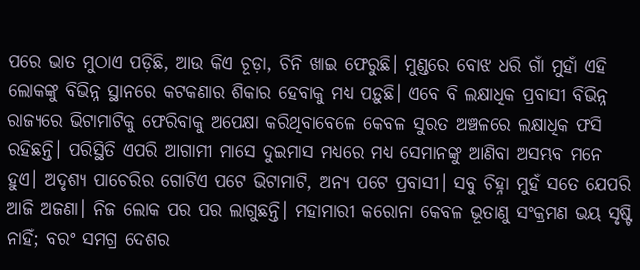ପରେ ଭାତ ମୁଠାଏ ପଡ଼ିଛି, ଆଉ କିଏ ଚୂଡ଼ା, ଚିନି ଖାଇ ଫେରୁଛି। ମୁଣ୍ଡରେ ବୋଝ ଧରି ଗାଁ ମୁହାଁ ଏହି ଲୋକଙ୍କୁ ବିଭିନ୍ନ ସ୍ଥାନରେ କଟକଣାର ଶିକାର ହେବାକୁ ମଧ୍ୟ ପଡ଼ୁଛି। ଏବେ ବି ଲକ୍ଷାଧିକ ପ୍ରବାସୀ ବିଭିନ୍ନ ରାଜ୍ୟରେ ଭିଟାମାଟିକୁ ଫେରିବାକୁ ଅପେକ୍ଷା କରିଥିବାବେଳେ କେବଳ ସୁରତ ଅଞ୍ଚଳରେ ଲକ୍ଷାଧିକ ଫସି ରହିଛନ୍ତି। ପରିସ୍ଥିତି ଏପରି ଆଗାମୀ ମାସେ ଦୁଇମାସ ମଧ୍ୟରେ ମଧ୍ୟ ସେମାନଙ୍କୁ ଆଣିବା ଅସମ୍ଭବ ମନେ ହୁଏ। ଅଦୃଶ୍ୟ ପାଚେରିର ଗୋଟିଏ ପଟେ ଭିଟାମାଟି, ଅନ୍ୟ ପଟେ ପ୍ରବାସୀ। ସବୁ ଚିହ୍ନା ମୁହଁ ସତେ ଯେପରି ଆଜି ଅଜଣା। ନିଜ ଲୋକ ପର ପର ଲାଗୁଛନ୍ତି। ମହାମାରୀ କରୋନା କେବଳ ଭୂତାଣୁ ସଂକ୍ରମଣ ଭୟ ସୃଷ୍ଟି ନାହିଁ; ବରଂ ସମଗ୍ର ଦେଶର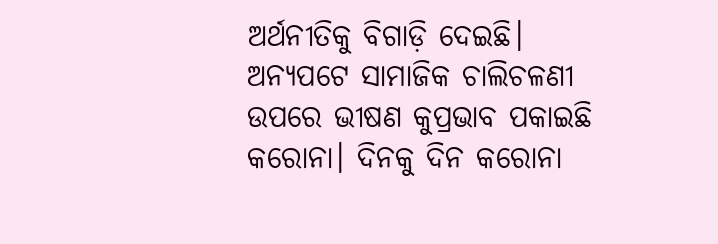ଅର୍ଥନୀତିକୁ ବିଗାଡ଼ି ଦେଇଛି। ଅନ୍ୟପଟେ ସାମାଜିକ ଚାଲିଚଳଣୀ ଉପରେ ଭୀଷଣ କୁପ୍ରଭାବ ପକାଇଛି କରୋନା। ଦିନକୁ ଦିନ କରୋନା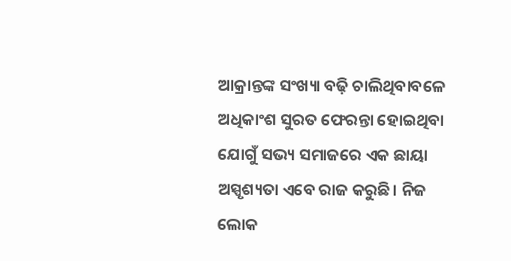ଆକ୍ରାନ୍ତଙ୍କ ସଂଖ୍ୟା ବଢ଼ି ଚାଲିଥିବାବଳେ ଅଧିକାଂଶ ସୁରତ ଫେରନ୍ତା ହୋଇଥିବା ଯୋଗୁଁ ସଭ୍ୟ ସମାଜରେ ଏକ ଛାୟା ଅସ୍ପୃଶ୍ୟତା ଏବେ ରାଜ କରୁଛି। ନିଜ ଲୋକ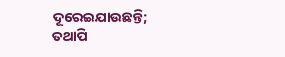ଦୂରେଇଯାଉଛନ୍ତି; ତଥାପି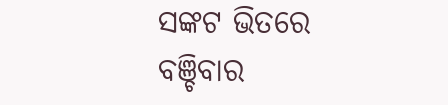ସଙ୍କଟ ଭିତରେ ବଞ୍ଚିବାର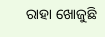ରାହା ଖୋଜୁଛି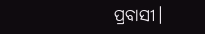ପ୍ରବାସୀ।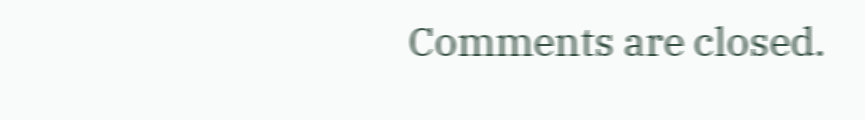Comments are closed.